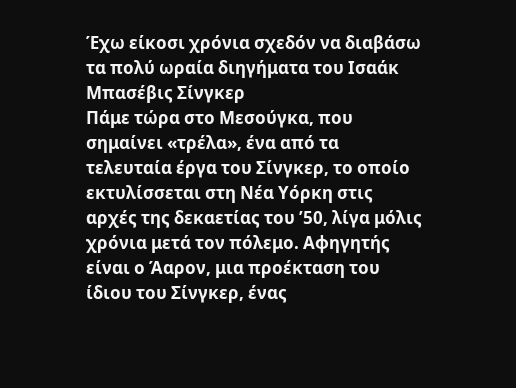Έχω είκοσι χρόνια σχεδόν να διαβάσω τα πολύ ωραία διηγήματα του Ισαάκ Μπασέβις Σίνγκερ
Πάμε τώρα στο Μεσούγκα, που σημαίνει «τρέλα», ένα από τα τελευταία έργα του Σίνγκερ, το οποίο εκτυλίσσεται στη Νέα Υόρκη στις αρχές της δεκαετίας του ’50, λίγα μόλις χρόνια μετά τον πόλεμο. Αφηγητής είναι ο Άαρον, μια προέκταση του ίδιου του Σίνγκερ, ένας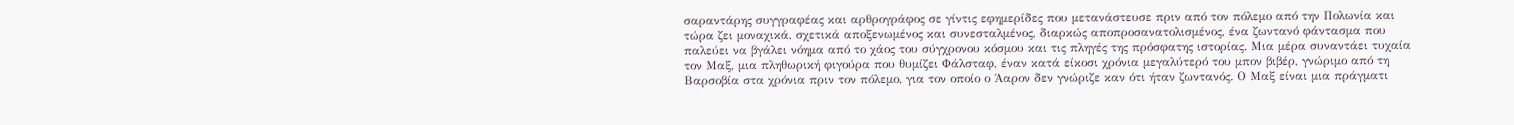σαραντάρης συγγραφέας και αρθρογράφος σε γίντις εφημερίδες που μετανάστευσε πριν από τον πόλεμο από την Πολωνία και τώρα ζει μοναχικά, σχετικά αποξενωμένος και συνεσταλμένος, διαρκώς αποπροσανατολισμένος, ένα ζωντανό φάντασμα που παλεύει να βγάλει νόημα από το χάος του σύγχρονου κόσμου και τις πληγές της πρόσφατης ιστορίας. Μια μέρα συναντάει τυχαία τον Μαξ, μια πληθωρική φιγούρα που θυμίζει Φάλσταφ, έναν κατά είκοσι χρόνια μεγαλύτερό του μπον βιβέρ, γνώριμο από τη Βαρσοβία στα χρόνια πριν τον πόλεμο, για τον οποίο ο Άαρον δεν γνώριζε καν ότι ήταν ζωντανός. Ο Μαξ είναι μια πράγματι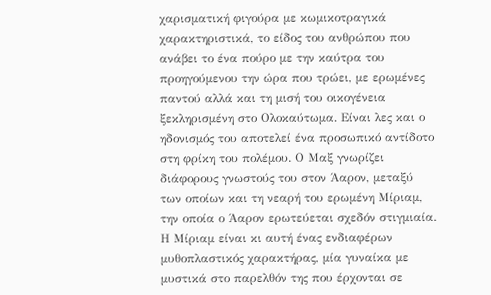χαρισματική φιγούρα με κωμικοτραγικά χαρακτηριστικά, το είδος του ανθρώπου που ανάβει το ένα πούρο με την καύτρα του προηγούμενου την ώρα που τρώει, με ερωμένες παντού αλλά και τη μισή του οικογένεια ξεκληρισμένη στο Ολοκαύτωμα. Είναι λες και ο ηδονισμός του αποτελεί ένα προσωπικό αντίδοτο στη φρίκη του πολέμου. Ο Μαξ γνωρίζει διάφορους γνωστούς του στον Άαρον, μεταξύ των οποίων και τη νεαρή του ερωμένη Μίριαμ, την οποία ο Άαρον ερωτεύεται σχεδόν στιγμιαία. Η Μίριαμ είναι κι αυτή ένας ενδιαφέρων μυθοπλαστικός χαρακτήρας, μία γυναίκα με μυστικά στο παρελθόν της που έρχονται σε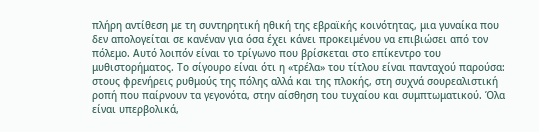πλήρη αντίθεση με τη συντηρητική ηθική της εβραϊκής κοινότητας, μια γυναίκα που δεν απολογείται σε κανέναν για όσα έχει κάνει προκειμένου να επιβιώσει από τον πόλεμο. Αυτό λοιπόν είναι το τρίγωνο που βρίσκεται στο επίκεντρο του μυθιστορήματος. Το σίγουρο είναι ότι η «τρέλα» του τίτλου είναι πανταχού παρούσα: στους φρενήρεις ρυθμούς της πόλης αλλά και της πλοκής, στη συχνά σουρεαλιστική ροπή που παίρνουν τα γεγονότα, στην αίσθηση του τυχαίου και συμπτωματικού. Όλα είναι υπερβολικά,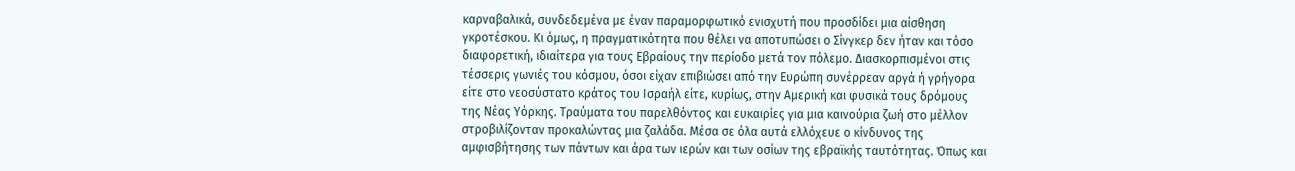καρναβαλικά, συνδεδεμένα με έναν παραμορφωτικό ενισχυτή που προσδίδει μια αίσθηση γκροτέσκου. Κι όμως, η πραγματικότητα που θέλει να αποτυπώσει ο Σίνγκερ δεν ήταν και τόσο διαφορετική, ιδιαίτερα για τους Εβραίους την περίοδο μετά τον πόλεμο. Διασκορπισμένοι στις τέσσερις γωνιές του κόσμου, όσοι είχαν επιβιώσει από την Ευρώπη συνέρρεαν αργά ή γρήγορα είτε στο νεοσύστατο κράτος του Ισραήλ είτε, κυρίως, στην Αμερική και φυσικά τους δρόμους της Νέας Υόρκης. Τραύματα του παρελθόντος και ευκαιρίες για μια καινούρια ζωή στο μέλλον στροβιλίζονταν προκαλώντας μια ζαλάδα. Μέσα σε όλα αυτά ελλόχευε ο κίνδυνος της αμφισβήτησης των πάντων και άρα των ιερών και των οσίων της εβραϊκής ταυτότητας. Όπως και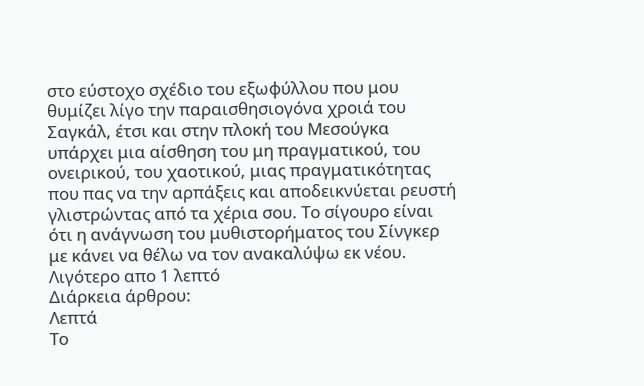στο εύστοχο σχέδιο του εξωφύλλου που μου θυμίζει λίγο την παραισθησιογόνα χροιά του Σαγκάλ, έτσι και στην πλοκή του Μεσούγκα υπάρχει μια αίσθηση του μη πραγματικού, του ονειρικού, του χαοτικού, μιας πραγματικότητας που πας να την αρπάξεις και αποδεικνύεται ρευστή γλιστρώντας από τα χέρια σου. Το σίγουρο είναι ότι η ανάγνωση του μυθιστορήματος του Σίνγκερ με κάνει να θέλω να τον ανακαλύψω εκ νέου.
Λιγότερο απο 1 λεπτό
Διάρκεια άρθρου:
Λεπτά
Το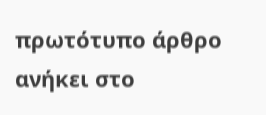πρωτότυπο άρθρο ανήκει στο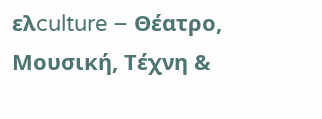ελculture – Θέατρο, Μουσική, Τέχνη &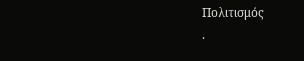Πολιτισμός
.